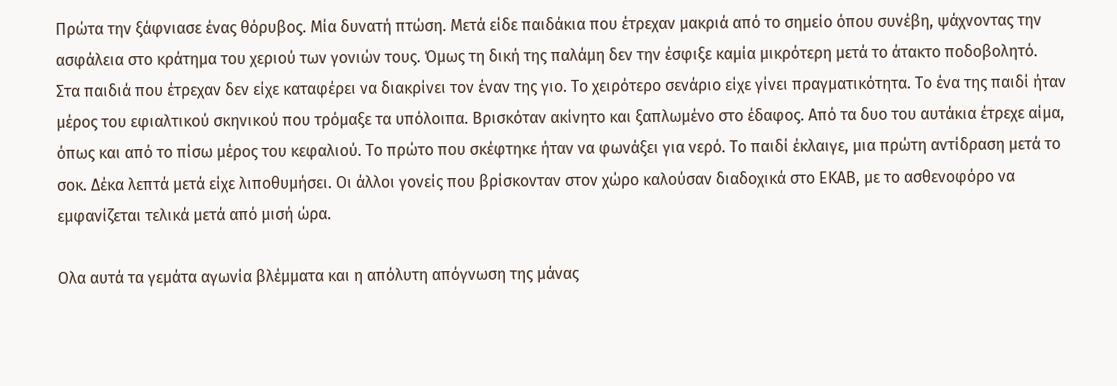Πρώτα την ξάφνιασε ένας θόρυβος. Μία δυνατή πτώση. Μετά είδε παιδάκια που έτρεχαν μακριά από το σημείο όπου συνέβη, ψάχνοντας την ασφάλεια στο κράτημα του χεριού των γονιών τους. Όμως τη δική της παλάμη δεν την έσφιξε καμία μικρότερη μετά το άτακτο ποδοβολητό.
Στα παιδιά που έτρεχαν δεν είχε καταφέρει να διακρίνει τον έναν της γιο. Το χειρότερο σενάριο είχε γίνει πραγματικότητα. Το ένα της παιδί ήταν μέρος του εφιαλτικού σκηνικού που τρόμαξε τα υπόλοιπα. Βρισκόταν ακίνητο και ξαπλωμένο στο έδαφος. Από τα δυο του αυτάκια έτρεχε αίμα, όπως και από το πίσω μέρος του κεφαλιού. Το πρώτο που σκέφτηκε ήταν να φωνάξει για νερό. Το παιδί έκλαιγε, μια πρώτη αντίδραση μετά το σοκ. Δέκα λεπτά μετά είχε λιποθυμήσει. Οι άλλοι γονείς που βρίσκονταν στον χώρο καλούσαν διαδοχικά στο ΕΚΑΒ, με το ασθενοφόρο να εμφανίζεται τελικά μετά από μισή ώρα.

Ολα αυτά τα γεμάτα αγωνία βλέμματα και η απόλυτη απόγνωση της μάνας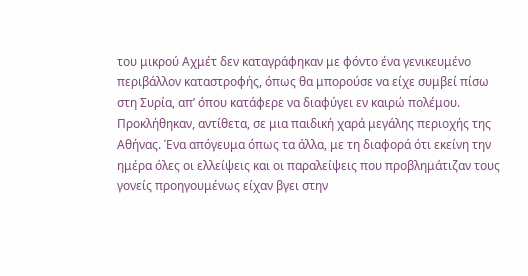του μικρού Αχμέτ δεν καταγράφηκαν με φόντο ένα γενικευμένο περιβάλλον καταστροφής, όπως θα μπορούσε να είχε συμβεί πίσω στη Συρία, απ’ όπου κατάφερε να διαφύγει εν καιρώ πολέμου. Προκλήθηκαν, αντίθετα, σε μια παιδική χαρά μεγάλης περιοχής της Αθήνας. Ένα απόγευμα όπως τα άλλα, με τη διαφορά ότι εκείνη την ημέρα όλες οι ελλείψεις και οι παραλείψεις που προβλημάτιζαν τους γονείς προηγουμένως είχαν βγει στην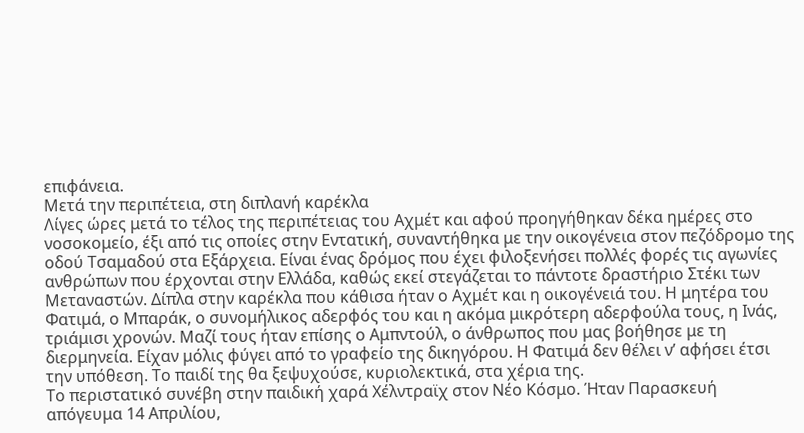επιφάνεια.
Μετά την περιπέτεια, στη διπλανή καρέκλα
Λίγες ώρες μετά το τέλος της περιπέτειας του Αχμέτ και αφού προηγήθηκαν δέκα ημέρες στο νοσοκομείο, έξι από τις οποίες στην Εντατική, συναντήθηκα με την οικογένεια στον πεζόδρομο της οδού Τσαμαδού στα Εξάρχεια. Είναι ένας δρόμος που έχει φιλοξενήσει πολλές φορές τις αγωνίες ανθρώπων που έρχονται στην Ελλάδα, καθώς εκεί στεγάζεται το πάντοτε δραστήριο Στέκι των Μεταναστών. Δίπλα στην καρέκλα που κάθισα ήταν ο Αχμέτ και η οικογένειά του. Η μητέρα του Φατιμά, ο Μπαράκ, ο συνομήλικος αδερφός του και η ακόμα μικρότερη αδερφούλα τους, η Ινάς, τριάμισι χρονών. Μαζί τους ήταν επίσης ο Αμπντούλ, ο άνθρωπος που μας βοήθησε με τη διερμηνεία. Είχαν μόλις φύγει από το γραφείο της δικηγόρου. Η Φατιμά δεν θέλει ν’ αφήσει έτσι την υπόθεση. Το παιδί της θα ξεψυχούσε, κυριολεκτικά, στα χέρια της.
Το περιστατικό συνέβη στην παιδική χαρά Χέλντραϊχ στον Νέο Κόσμο. Ήταν Παρασκευή απόγευμα 14 Απριλίου,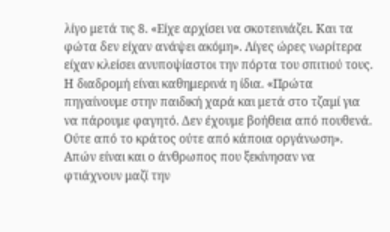λίγο μετά τις 8. «Είχε αρχίσει να σκοτεινιάζει. Και τα φώτα δεν είχαν ανάψει ακόμη». Λίγες ώρες νωρίτερα είχαν κλείσει ανυποψίαστοι την πόρτα του σπιτιού τους. Η διαδρομή είναι καθημερινά η ίδια. «Πρώτα πηγαίνουμε στην παιδική χαρά και μετά στο τζαμί για να πάρουμε φαγητό. Δεν έχουμε βοήθεια από πουθενά. Ούτε από το κράτος ούτε από κάποια οργάνωση». Απών είναι και ο άνθρωπος που ξεκίνησαν να φτιάχνουν μαζί την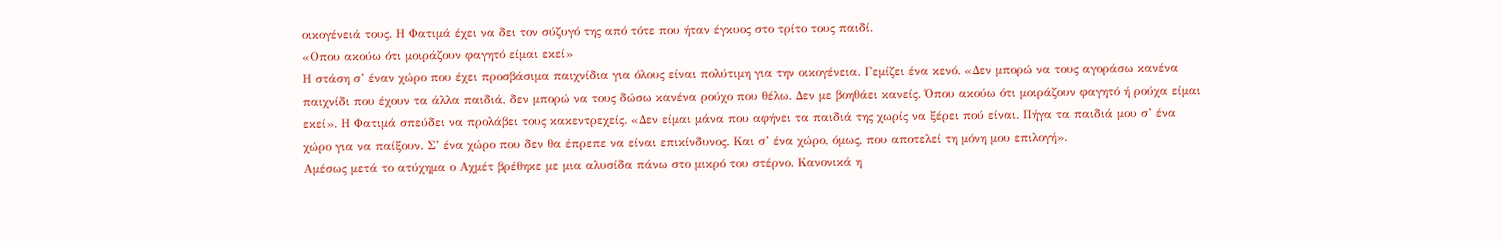οικογένειά τους. Η Φατιμά έχει να δει τον σύζυγό της από τότε που ήταν έγκυος στο τρίτο τους παιδί.
«Οπου ακούω ότι μοιράζουν φαγητό είμαι εκεί»
Η στάση σ’ έναν χώρο που έχει προσβάσιμα παιχνίδια για όλους είναι πολύτιμη για την οικογένεια. Γεμίζει ένα κενό. «Δεν μπορώ να τους αγοράσω κανένα παιχνίδι που έχουν τα άλλα παιδιά, δεν μπορώ να τους δώσω κανένα ρούχο που θέλω. Δεν με βοηθάει κανείς. Όπου ακούω ότι μοιράζουν φαγητό ή ρούχα είμαι εκεί». Η Φατιμά σπεύδει να προλάβει τους κακεντρεχείς. «Δεν είμαι μάνα που αφήνει τα παιδιά της χωρίς να ξέρει πού είναι. Πήγα τα παιδιά μου σ’ ένα χώρο για να παίξουν. Σ’ ένα χώρο που δεν θα έπρεπε να είναι επικίνδυνος. Και σ’ ένα χώρο, όμως, που αποτελεί τη μόνη μου επιλογή».
Αμέσως μετά το ατύχημα ο Αχμέτ βρέθηκε με μια αλυσίδα πάνω στο μικρό του στέρνο. Κανονικά η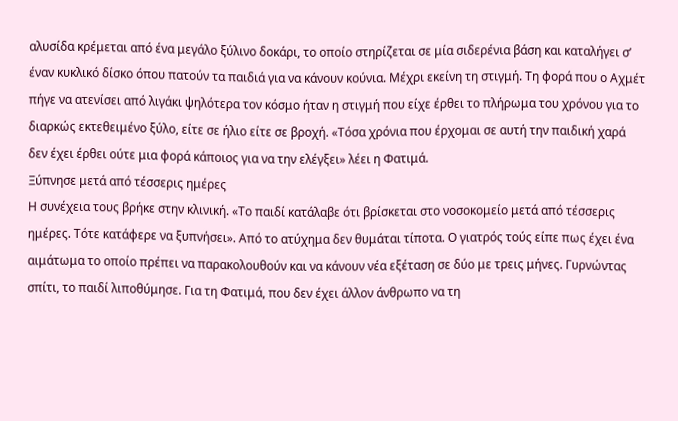αλυσίδα κρέμεται από ένα μεγάλο ξύλινο δοκάρι, το οποίο στηρίζεται σε μία σιδερένια βάση και καταλήγει σ’ έναν κυκλικό δίσκο όπου πατούν τα παιδιά για να κάνουν κούνια. Μέχρι εκείνη τη στιγμή. Τη φορά που ο Αχμέτ πήγε να ατενίσει από λιγάκι ψηλότερα τον κόσμο ήταν η στιγμή που είχε έρθει το πλήρωμα του χρόνου για το διαρκώς εκτεθειμένο ξύλο, είτε σε ήλιο είτε σε βροχή. «Τόσα χρόνια που έρχομαι σε αυτή την παιδική χαρά δεν έχει έρθει ούτε μια φορά κάποιος για να την ελέγξει» λέει η Φατιμά.
Ξύπνησε μετά από τέσσερις ημέρες
Η συνέχεια τους βρήκε στην κλινική. «Το παιδί κατάλαβε ότι βρίσκεται στο νοσοκομείο μετά από τέσσερις ημέρες. Τότε κατάφερε να ξυπνήσει». Από το ατύχημα δεν θυμάται τίποτα. Ο γιατρός τούς είπε πως έχει ένα αιμάτωμα το οποίο πρέπει να παρακολουθούν και να κάνουν νέα εξέταση σε δύο με τρεις μήνες. Γυρνώντας σπίτι, το παιδί λιποθύμησε. Για τη Φατιμά, που δεν έχει άλλον άνθρωπο να τη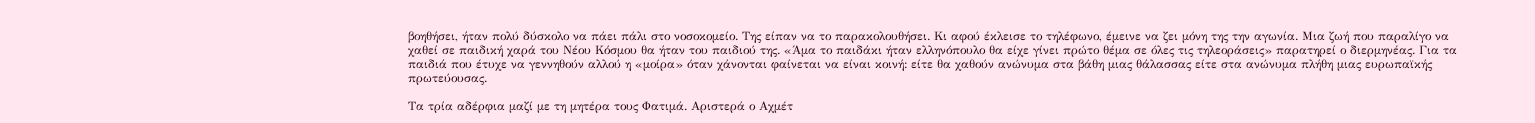βοηθήσει, ήταν πολύ δύσκολο να πάει πάλι στο νοσοκομείο. Της είπαν να το παρακολουθήσει. Κι αφού έκλεισε το τηλέφωνο, έμεινε να ζει μόνη της την αγωνία. Μια ζωή που παραλίγο να χαθεί σε παιδική χαρά του Νέου Κόσμου θα ήταν του παιδιού της. «Άμα το παιδάκι ήταν ελληνόπουλο θα είχε γίνει πρώτο θέμα σε όλες τις τηλεοράσεις» παρατηρεί ο διερμηνέας. Για τα παιδιά που έτυχε να γεννηθούν αλλού η «μοίρα» όταν χάνονται φαίνεται να είναι κοινή: είτε θα χαθούν ανώνυμα στα βάθη μιας θάλασσας είτε στα ανώνυμα πλήθη μιας ευρωπαϊκής πρωτεύουσας.

Τα τρία αδέρφια μαζί με τη μητέρα τους Φατιμά. Αριστερά ο Αχμέτ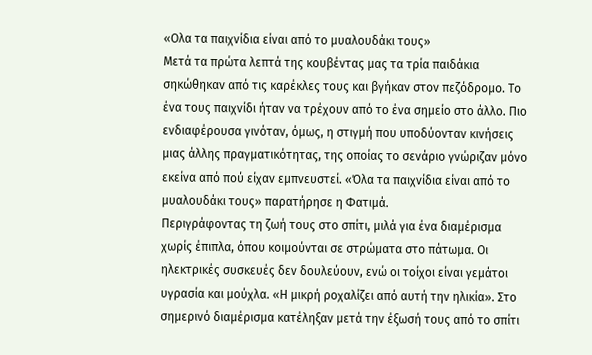«Ολα τα παιχνίδια είναι από το μυαλουδάκι τους»
Μετά τα πρώτα λεπτά της κουβέντας μας τα τρία παιδάκια σηκώθηκαν από τις καρέκλες τους και βγήκαν στον πεζόδρομο. Το ένα τους παιχνίδι ήταν να τρέχουν από το ένα σημείο στο άλλο. Πιο ενδιαφέρουσα γινόταν, όμως, η στιγμή που υποδύονταν κινήσεις μιας άλλης πραγματικότητας, της οποίας το σενάριο γνώριζαν μόνο εκείνα από πού είχαν εμπνευστεί. «Όλα τα παιχνίδια είναι από το μυαλουδάκι τους» παρατήρησε η Φατιμά.
Περιγράφοντας τη ζωή τους στο σπίτι, μιλά για ένα διαμέρισμα χωρίς έπιπλα, όπου κοιμούνται σε στρώματα στο πάτωμα. Οι ηλεκτρικές συσκευές δεν δουλεύουν, ενώ οι τοίχοι είναι γεμάτοι υγρασία και μούχλα. «Η μικρή ροχαλίζει από αυτή την ηλικία». Στο σημερινό διαμέρισμα κατέληξαν μετά την έξωσή τους από το σπίτι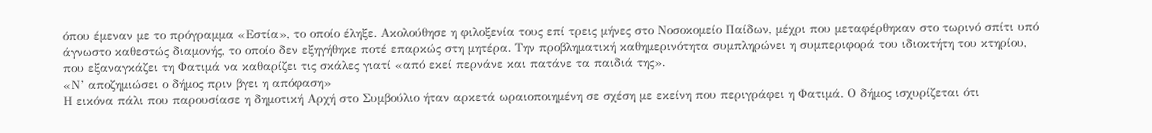όπου έμεναν με το πρόγραμμα «Εστία», το οποίο έληξε. Ακολούθησε η φιλοξενία τους επί τρεις μήνες στο Νοσοκομείο Παίδων, μέχρι που μεταφέρθηκαν στο τωρινό σπίτι υπό άγνωστο καθεστώς διαμονής, το οποίο δεν εξηγήθηκε ποτέ επαρκώς στη μητέρα. Την προβληματική καθημερινότητα συμπληρώνει η συμπεριφορά του ιδιοκτήτη του κτηρίου, που εξαναγκάζει τη Φατιμά να καθαρίζει τις σκάλες γιατί «από εκεί περνάνε και πατάνε τα παιδιά της».
«Ν’ αποζημιώσει ο δήμος πριν βγει η απόφαση»
Η εικόνα πάλι που παρουσίασε η δημοτική Αρχή στο Συμβούλιο ήταν αρκετά ωραιοποιημένη σε σχέση με εκείνη που περιγράφει η Φατιμά. Ο δήμος ισχυρίζεται ότι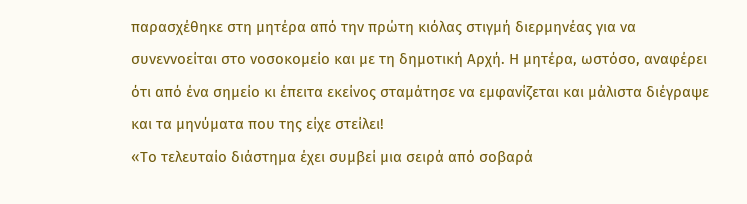παρασχέθηκε στη μητέρα από την πρώτη κιόλας στιγμή διερμηνέας για να συνεννοείται στο νοσοκομείο και με τη δημοτική Αρχή. Η μητέρα, ωστόσο, αναφέρει ότι από ένα σημείο κι έπειτα εκείνος σταμάτησε να εμφανίζεται και μάλιστα διέγραψε και τα μηνύματα που της είχε στείλει!
«Το τελευταίο διάστημα έχει συμβεί μια σειρά από σοβαρά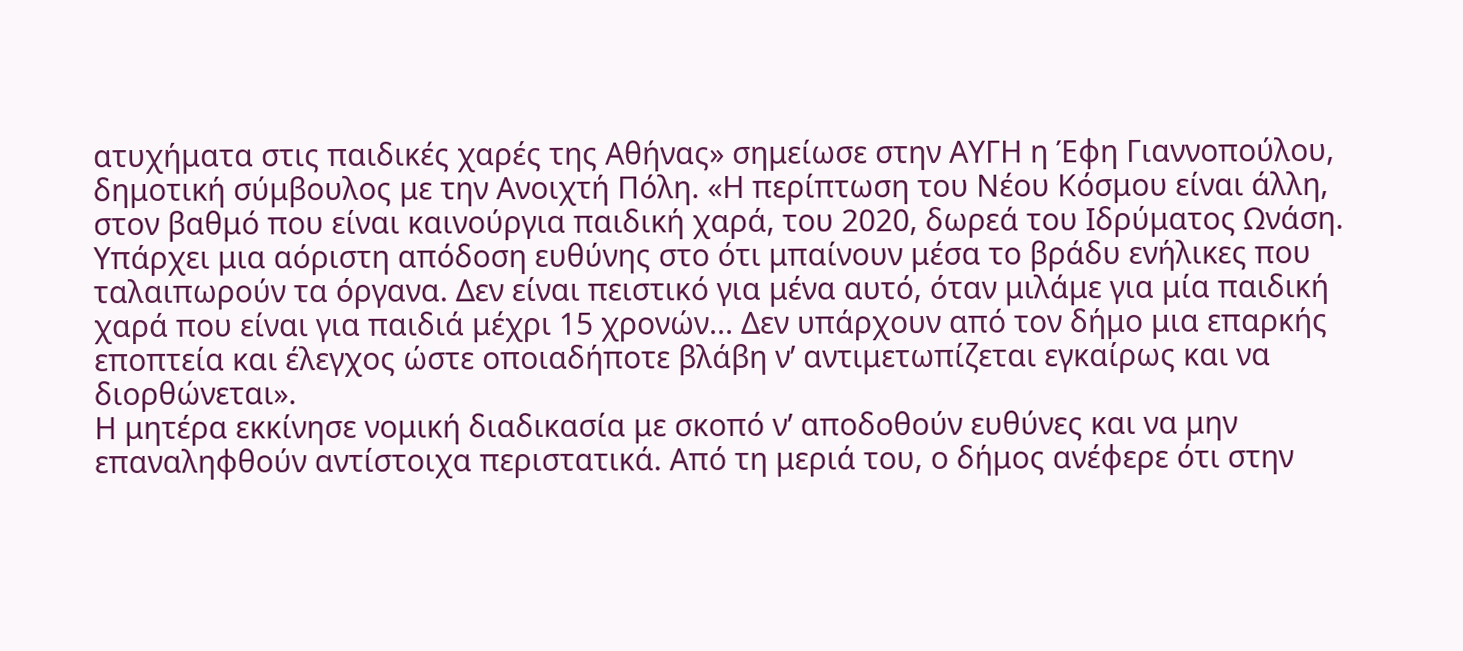ατυχήματα στις παιδικές χαρές της Αθήνας» σημείωσε στην ΑΥΓΗ η Έφη Γιαννοπούλου, δημοτική σύμβουλος με την Ανοιχτή Πόλη. «Η περίπτωση του Νέου Κόσμου είναι άλλη, στον βαθμό που είναι καινούργια παιδική χαρά, του 2020, δωρεά του Ιδρύματος Ωνάση. Υπάρχει μια αόριστη απόδοση ευθύνης στο ότι μπαίνουν μέσα το βράδυ ενήλικες που ταλαιπωρούν τα όργανα. Δεν είναι πειστικό για μένα αυτό, όταν μιλάμε για μία παιδική χαρά που είναι για παιδιά μέχρι 15 χρονών... Δεν υπάρχουν από τον δήμο μια επαρκής εποπτεία και έλεγχος ώστε οποιαδήποτε βλάβη ν’ αντιμετωπίζεται εγκαίρως και να διορθώνεται».
Η μητέρα εκκίνησε νομική διαδικασία με σκοπό ν’ αποδοθούν ευθύνες και να μην επαναληφθούν αντίστοιχα περιστατικά. Από τη μεριά του, ο δήμος ανέφερε ότι στην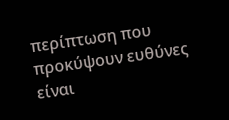περίπτωση που προκύψουν ευθύνες είναι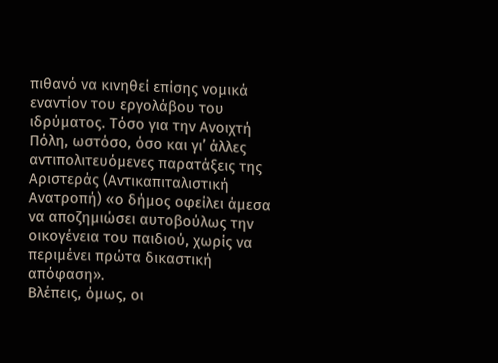πιθανό να κινηθεί επίσης νομικά εναντίον του εργολάβου του ιδρύματος. Τόσο για την Ανοιχτή Πόλη, ωστόσο, όσο και γι’ άλλες αντιπολιτευόμενες παρατάξεις της Αριστεράς (Αντικαπιταλιστική Ανατροπή) «ο δήμος οφείλει άμεσα να αποζημιώσει αυτοβούλως την οικογένεια του παιδιού, χωρίς να περιμένει πρώτα δικαστική απόφαση».
Βλέπεις, όμως, οι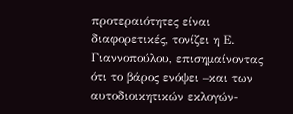προτεραιότητες είναι διαφορετικές, τονίζει η Ε. Γιαννοπούλου, επισημαίνοντας ότι το βάρος ενόψει –και των αυτοδιοικητικών εκλογών-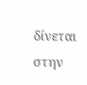δίνεται στην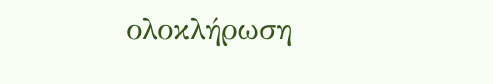ολοκλήρωση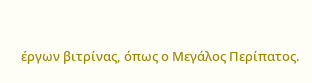έργων βιτρίνας, όπως ο Μεγάλος Περίπατος.